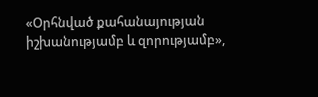«Օրհնված քահանայության իշխանությամբ և զորությամբ»,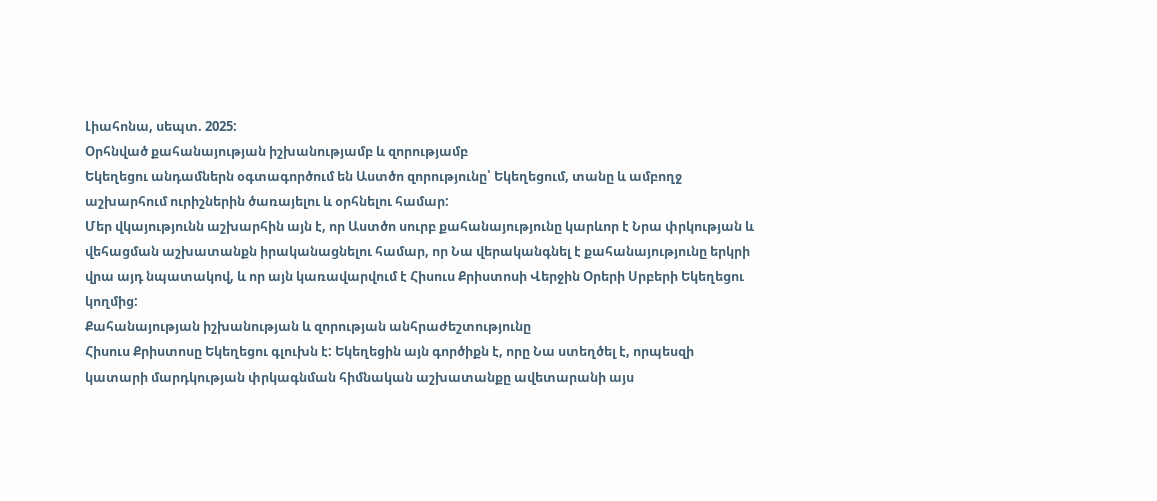Լիահոնա, սեպտ. 2025:
Օրհնված քահանայության իշխանությամբ և զորությամբ
Եկեղեցու անդամներն օգտագործում են Աստծո զորությունը՝ Եկեղեցում, տանը և ամբողջ աշխարհում ուրիշներին ծառայելու և օրհնելու համար:
Մեր վկայությունն աշխարհին այն է, որ Աստծո սուրբ քահանայությունը կարևոր է Նրա փրկության և վեհացման աշխատանքն իրականացնելու համար, որ Նա վերականգնել է քահանայությունը երկրի վրա այդ նպատակով, և որ այն կառավարվում է Հիսուս Քրիստոսի Վերջին Օրերի Սրբերի Եկեղեցու կողմից:
Քահանայության իշխանության և զորության անհրաժեշտությունը
Հիսուս Քրիստոսը Եկեղեցու գլուխն է: Եկեղեցին այն գործիքն է, որը Նա ստեղծել է, որպեսզի կատարի մարդկության փրկագնման հիմնական աշխատանքը ավետարանի այս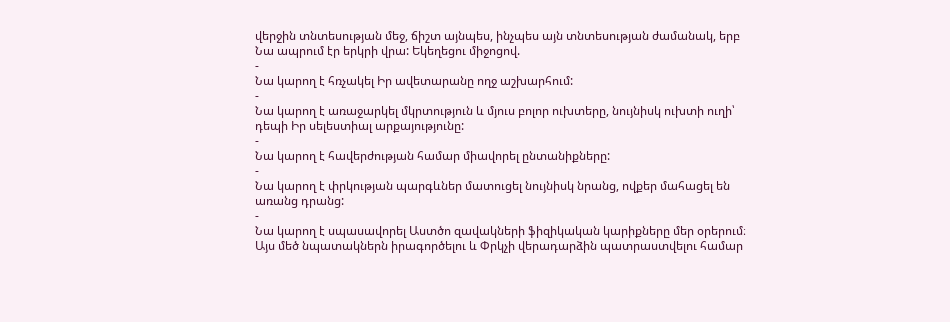վերջին տնտեսության մեջ, ճիշտ այնպես, ինչպես այն տնտեսության ժամանակ, երբ Նա ապրում էր երկրի վրա: Եկեղեցու միջոցով.
-
Նա կարող է հռչակել Իր ավետարանը ողջ աշխարհում:
-
Նա կարող է առաջարկել մկրտություն և մյուս բոլոր ուխտերը, նույնիսկ ուխտի ուղի՝ դեպի Իր սելեստիալ արքայությունը:
-
Նա կարող է հավերժության համար միավորել ընտանիքները:
-
Նա կարող է փրկության պարգևներ մատուցել նույնիսկ նրանց, ովքեր մահացել են առանց դրանց:
-
Նա կարող է սպասավորել Աստծո զավակների ֆիզիկական կարիքները մեր օրերում։
Այս մեծ նպատակներն իրագործելու և Փրկչի վերադարձին պատրաստվելու համար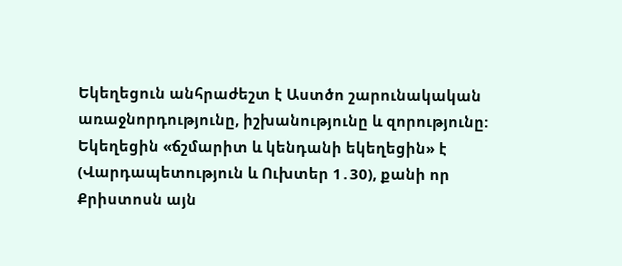Եկեղեցուն անհրաժեշտ է Աստծո շարունակական առաջնորդությունը, իշխանությունը և զորությունը: Եկեղեցին «ճշմարիտ և կենդանի եկեղեցին» է (Վարդապետություն և Ուխտեր 1․30), քանի որ Քրիստոսն այն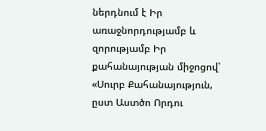ներդնում է Իր առաջնորդությամբ և զորությամբ Իր քահանայության միջոցով՝ «Սուրբ Քահանայություն, ըստ Աստծո Որդու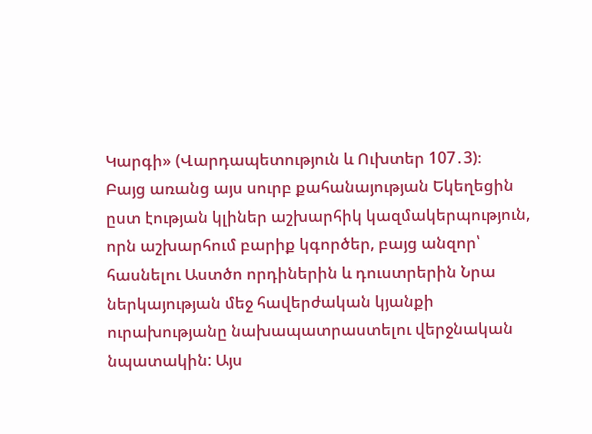Կարգի» (Վարդապետություն և Ուխտեր 107․3)։
Բայց առանց այս սուրբ քահանայության Եկեղեցին ըստ էության կլիներ աշխարհիկ կազմակերպություն, որն աշխարհում բարիք կգործեր, բայց անզոր՝ հասնելու Աստծո որդիներին և դուստրերին Նրա ներկայության մեջ հավերժական կյանքի ուրախությանը նախապատրաստելու վերջնական նպատակին: Այս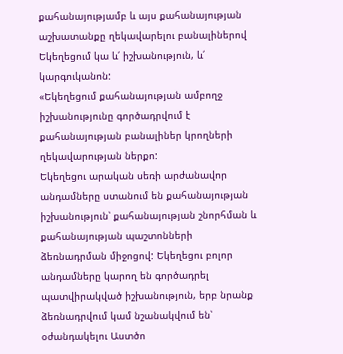քահանայությամբ և այս քահանայության աշխատանքը ղեկավարելու բանալիներով Եկեղեցում կա և՛ իշխանություն, և՛ կարգուկանոն:
«Եկեղեցում քահանայության ամբողջ իշխանությունը գործադրվում է քահանայության բանալիներ կրողների ղեկավարության ներքո:
Եկեղեցու արական սեռի արժանավոր անդամները ստանում են քահանայության իշխանություն՝ քահանայության շնորհման և քահանայության պաշտոնների ձեռնադրման միջոցով: Եկեղեցու բոլոր անդամները կարող են գործադրել պատվիրակված իշխանություն, երբ նրանք ձեռնադրվում կամ նշանակվում են՝ օժանդակելու Աստծո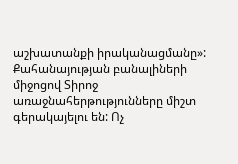աշխատանքի իրականացմանը»:
Քահանայության բանալիների միջոցով Տիրոջ առաջնահերթությունները միշտ գերակայելու են: Ոչ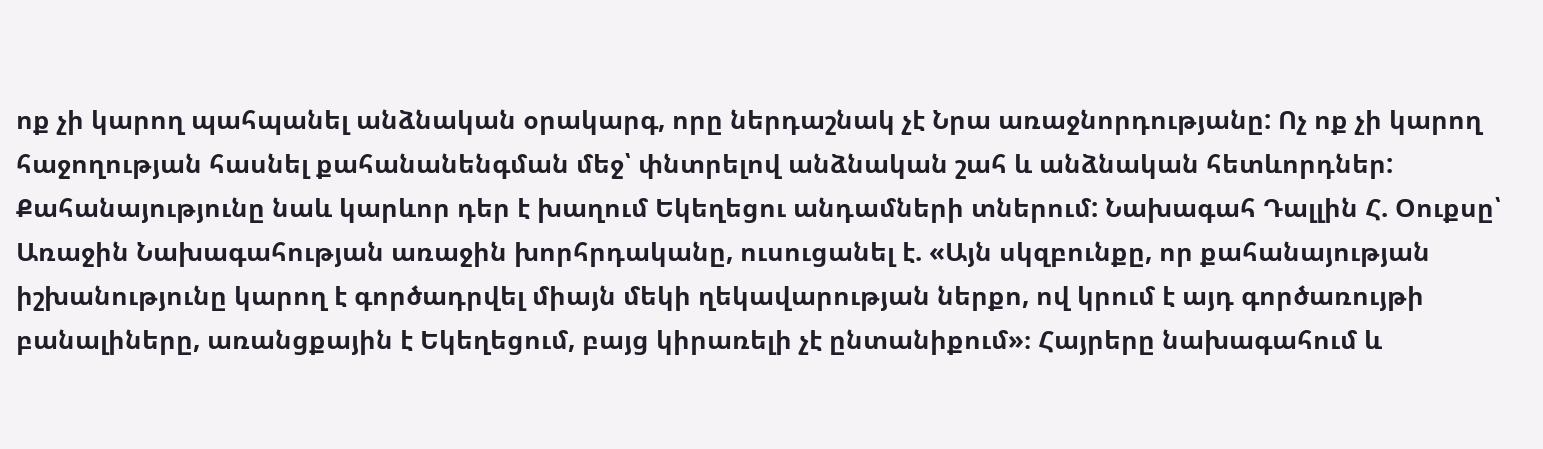ոք չի կարող պահպանել անձնական օրակարգ, որը ներդաշնակ չէ Նրա առաջնորդությանը: Ոչ ոք չի կարող հաջողության հասնել քահանանենգման մեջ՝ փնտրելով անձնական շահ և անձնական հետևորդներ:
Քահանայությունը նաև կարևոր դեր է խաղում Եկեղեցու անդամների տներում: Նախագահ Դալլին Հ. Օուքսը՝ Առաջին Նախագահության առաջին խորհրդականը, ուսուցանել է. «Այն սկզբունքը, որ քահանայության իշխանությունը կարող է գործադրվել միայն մեկի ղեկավարության ներքո, ով կրում է այդ գործառույթի բանալիները, առանցքային է Եկեղեցում, բայց կիրառելի չէ ընտանիքում»։ Հայրերը նախագահում և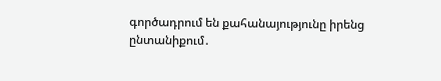գործադրում են քահանայությունը իրենց ընտանիքում․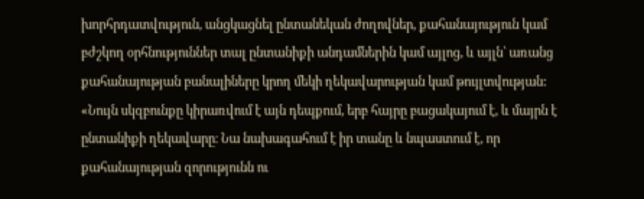խորհրդատվություն, անցկացնել ընտանեկան ժողովներ, քահանայություն կամ բժշկող օրհնություններ տալ ընտանիքի անդամներին կամ այլոց, և այլն՝ առանց քահանայության բանալիները կրող մեկի ղեկավարության կամ թույլտվության:
«Նույն սկզբունքը կիրառվում է այն դեպքում, երբ հայրը բացակայում է, և մայրն է ընտանիքի ղեկավարը։ Նա նախագահում է իր տանը և նպաստում է, որ քահանայության զորությունն ու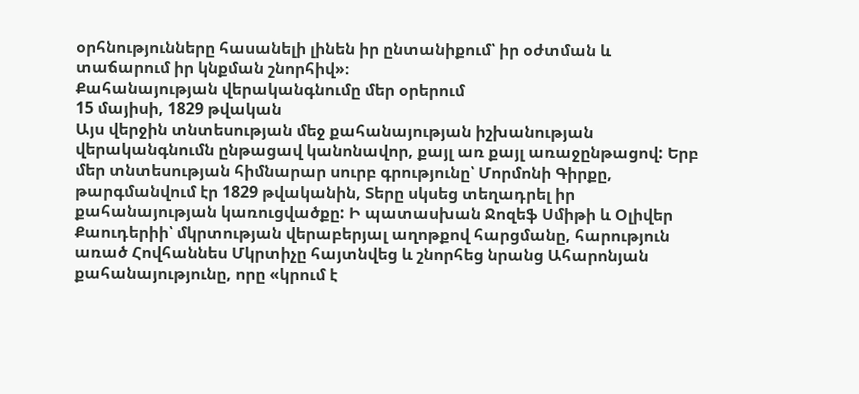օրհնությունները հասանելի լինեն իր ընտանիքում՝ իր օժտման և տաճարում իր կնքման շնորհիվ»։
Քահանայության վերականգնումը մեր օրերում
15 մայիսի, 1829 թվական
Այս վերջին տնտեսության մեջ քահանայության իշխանության վերականգնումն ընթացավ կանոնավոր, քայլ առ քայլ առաջընթացով: Երբ մեր տնտեսության հիմնարար սուրբ գրությունը՝ Մորմոնի Գիրքը, թարգմանվում էր 1829 թվականին, Տերը սկսեց տեղադրել իր քահանայության կառուցվածքը: Ի պատասխան Ջոզեֆ Սմիթի և Օլիվեր Քաուդերիի՝ մկրտության վերաբերյալ աղոթքով հարցմանը, հարություն առած Հովհաննես Մկրտիչը հայտնվեց և շնորհեց նրանց Ահարոնյան քահանայությունը, որը «կրում է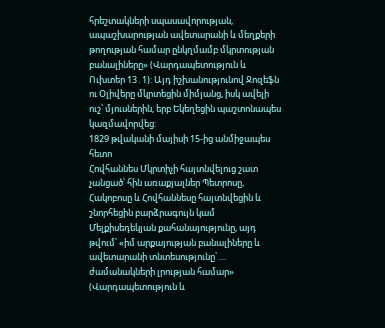հրեշտակների սպասավորության, ապաշխարության ավետարանի և մեղքերի թողության համար ընկղմամբ մկրտության բանալիները» (Վարդապետություն և Ուխտեր 13․1): Այդ իշխանությունով Ջոզեֆն ու Օլիվերը մկրտեցին միմյանց, իսկ ավելի ուշ՝ մյուսներին, երբ Եկեղեցին պաշտոնապես կազմավորվեց:
1829 թվականի մայիսի 15-ից անմիջապես հետո
Հովհաննես Մկրտիչի հայտնվելուց շատ չանցած՝ հին առաքյալներ Պետրոսը, Հակոբոսը և Հովհաննեսը հայտնվեցին և շնորհեցին բարձրագույն կամ Մելքիսեդեկյան քահանայությունը, այդ թվում՝ «իմ արքայության բանալիները և ավետարանի տնտեսությունը՝ … ժամանակների լրության համար» (Վարդապետություն և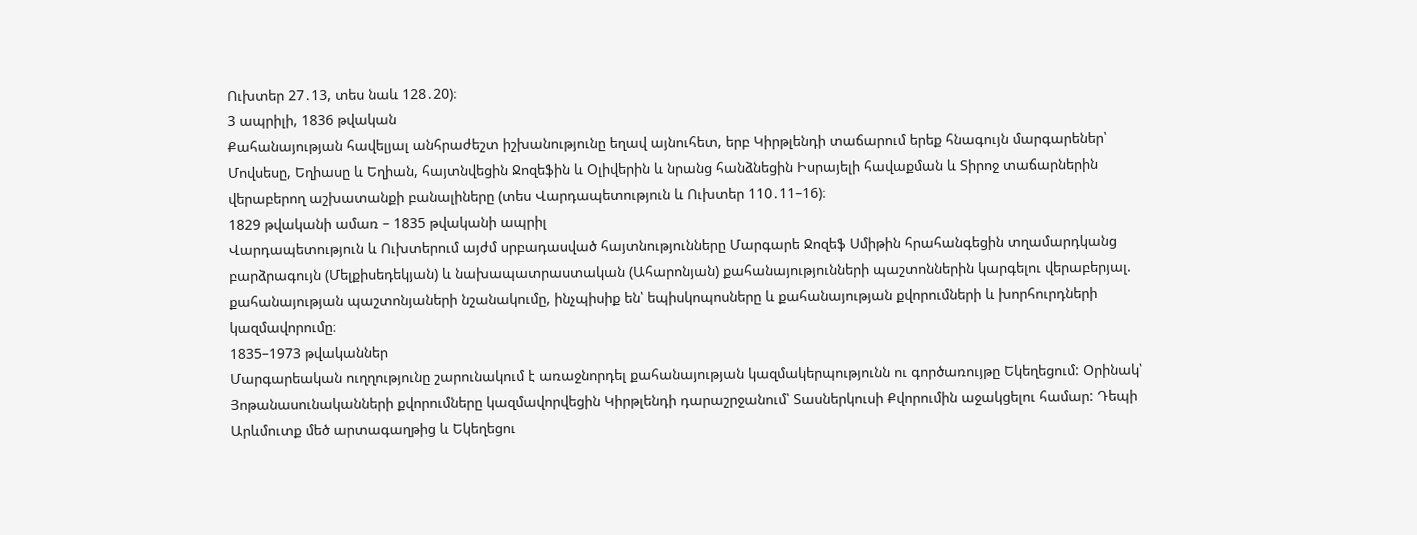Ուխտեր 27․13, տես նաև 128․20)։
3 ապրիլի, 1836 թվական
Քահանայության հավելյալ անհրաժեշտ իշխանությունը եղավ այնուհետ, երբ Կիրթլենդի տաճարում երեք հնագույն մարգարեներ՝ Մովսեսը, Եղիասը և Եղիան, հայտնվեցին Ջոզեֆին և Օլիվերին և նրանց հանձնեցին Իսրայելի հավաքման և Տիրոջ տաճարներին վերաբերող աշխատանքի բանալիները (տես Վարդապետություն և Ուխտեր 110․11–16)։
1829 թվականի ամառ – 1835 թվականի ապրիլ
Վարդապետություն և Ուխտերում այժմ սրբադասված հայտնությունները Մարգարե Ջոզեֆ Սմիթին հրահանգեցին տղամարդկանց բարձրագույն (Մելքիսեդեկյան) և նախապատրաստական (Ահարոնյան) քահանայությունների պաշտոններին կարգելու վերաբերյալ. քահանայության պաշտոնյաների նշանակումը, ինչպիսիք են՝ եպիսկոպոսները և քահանայության քվորումների և խորհուրդների կազմավորումը։
1835–1973 թվականներ
Մարգարեական ուղղությունը շարունակում է առաջնորդել քահանայության կազմակերպությունն ու գործառույթը Եկեղեցում: Օրինակ՝ Յոթանասունականների քվորումները կազմավորվեցին Կիրթլենդի դարաշրջանում՝ Տասներկուսի Քվորումին աջակցելու համար: Դեպի Արևմուտք մեծ արտագաղթից և Եկեղեցու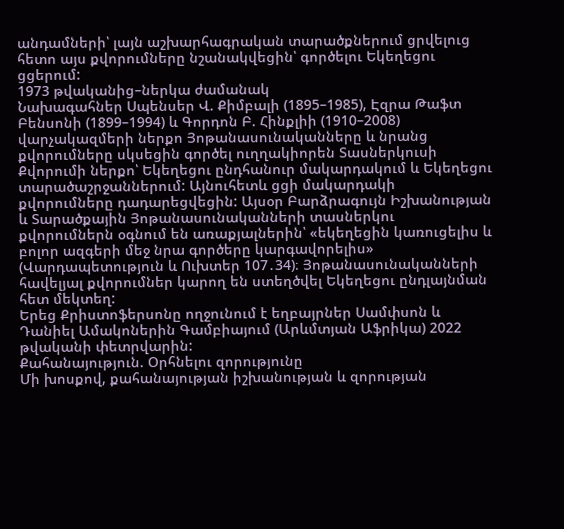անդամների՝ լայն աշխարհագրական տարածքներում ցրվելուց հետո այս քվորումները նշանակվեցին՝ գործելու Եկեղեցու ցցերում:
1973 թվականից–ներկա ժամանակ
Նախագահներ Սպենսեր Վ. Քիմբալի (1895–1985), Էզրա Թաֆտ Բենսոնի (1899–1994) և Գորդոն Բ. Հինքլիի (1910–2008) վարչակազմերի ներքո Յոթանասունականները և նրանց քվորումները սկսեցին գործել ուղղակիորեն Տասներկուսի Քվորումի ներքո՝ Եկեղեցու ընդհանուր մակարդակում և Եկեղեցու տարածաշրջաններում: Այնուհետև ցցի մակարդակի քվորումները դադարեցվեցին: Այսօր Բարձրագույն Իշխանության և Տարածքային Յոթանասունականների տասներկու քվորումներն օգնում են առաքյալներին՝ «եկեղեցին կառուցելիս և բոլոր ազգերի մեջ նրա գործերը կարգավորելիս» (Վարդապետություն և Ուխտեր 107․34)։ Յոթանասունականների հավելյալ քվորումներ կարող են ստեղծվել Եկեղեցու ընդլայնման հետ մեկտեղ:
Երեց Քրիստոֆերսոնը ողջունում է եղբայրներ Սամփսոն և Դանիել Ամակոներին Գամբիայում (Արևմտյան Աֆրիկա) 2022 թվականի փետրվարին:
Քահանայություն. Օրհնելու զորությունը
Մի խոսքով, քահանայության իշխանության և զորության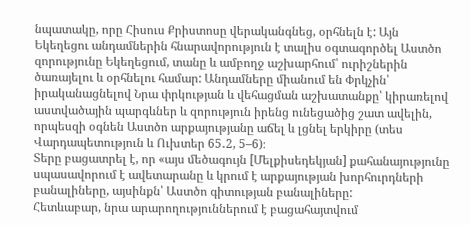նպատակը, որը Հիսուս Քրիստոսը վերականգնեց, օրհնելն է: Այն Եկեղեցու անդամներին հնարավորություն է տալիս օգտագործել Աստծո զորությունը Եկեղեցում, տանը և ամբողջ աշխարհում՝ ուրիշներին ծառայելու և օրհնելու համար: Անդամները միանում են Փրկչին՝ իրականացնելով Նրա փրկության և վեհացման աշխատանքը՝ կիրառելով աստվածային պարգևներ և զորություն իրենց ունեցածից շատ ավելին, որպեսզի օգնեն Աստծո արքայությանը աճել և լցնել երկիրը (տես Վարդապետություն և Ուխտեր 65․2, 5–6)։
Տերը բացատրել է, որ «այս մեծագույն [Մելքիսեդեկյան] քահանայությունը սպասավորում է ավետարանը և կրում է արքայության խորհուրդների բանալիները, այսինքն՝ Աստծո գիտության բանալիները:
Հետևաբար, նրա արարողություններում է բացահայտվում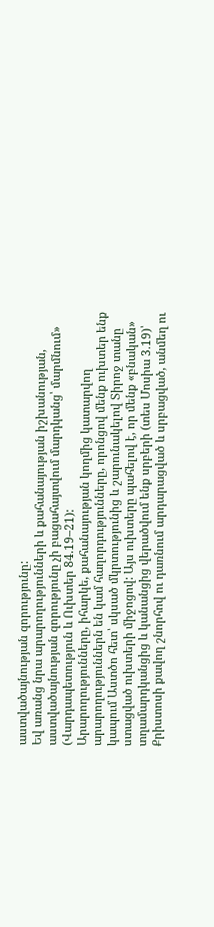աստվածայնության զորությունը:
Եվ առանց նրա արարողությունների և քահանայության իշխանության, աստվածայնության զորությունը չի բացահայտվում մարդկանց՝ մարմնում» (Վարդապետություն և Ուխտեր 84.19–21):
Արարողությունները, իհարկե, քահանայության կողմից կատարվող արարողություններն են կամ հաղորդությունները, որոնցով մենք ուխտեր ենք կապում Աստծո հետ՝ սկսած մկրտությունից և շարունակելով Տիրոջ տանը ստացված ուխտերի միջոցով: Այս ուխտերը պահելով է, որ մենք «բնական» տղամարդկանցից և կանանցից վերածվում ենք սրբերի (տես Մոսիա 3․19)՝ Քրիստոսի քավող շնորհով ու դառնում արդարացված և սրբացված, անմեղ ու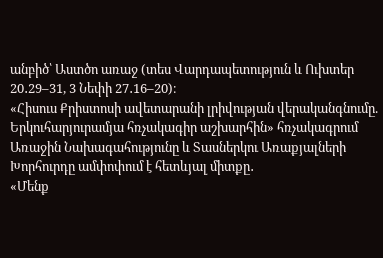անբիծ՝ Աստծո առաջ (տես Վարդապետություն և Ուխտեր 20․29–31, 3 Նեփի 27․16–20)։
«Հիսուս Քրիստոսի ավետարանի լրիվության վերականգնումը. Երկուհարյուրամյա հռչակագիր աշխարհին» հռչակագրում Առաջին Նախագահությունը և Տասներկու Առաքյալների Խորհուրդը ամփոփում է հետևյալ միտքը․
«Մենք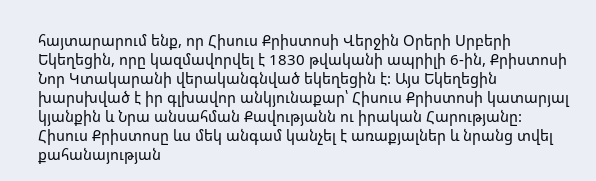հայտարարում ենք, որ Հիսուս Քրիստոսի Վերջին Օրերի Սրբերի Եկեղեցին, որը կազմավորվել է 1830 թվականի ապրիլի 6-ին, Քրիստոսի Նոր Կտակարանի վերականգնված եկեղեցին է: Այս Եկեղեցին խարսխված է իր գլխավոր անկյունաքար՝ Հիսուս Քրիստոսի կատարյալ կյանքին և Նրա անսահման Քավությանն ու իրական Հարությանը: Հիսուս Քրիստոսը ևս մեկ անգամ կանչել է առաքյալներ և նրանց տվել քահանայության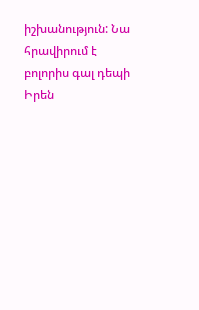իշխանություն: Նա հրավիրում է բոլորիս գալ դեպի Իրեն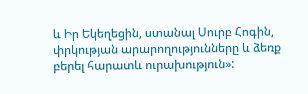և Իր Եկեղեցին, ստանալ Սուրբ Հոգին, փրկության արարողությունները և ձեռք բերել հարատև ուրախություն»: